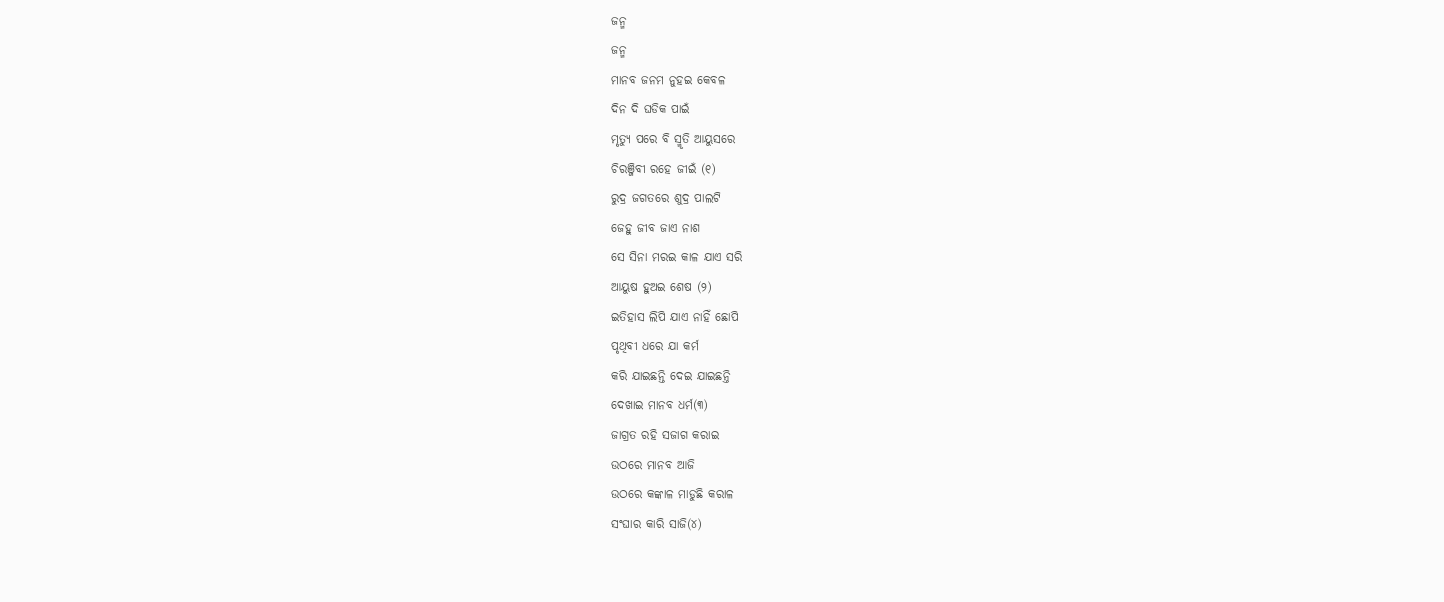ଜନ୍ମ
ଜନ୍ମ
ମାନବ ଜନମ ନୁହଇ କେବଳ
ଦିନ ଦି ଘଡିକ ପାଇଁ
ମୃତ୍ୟୁ ପରେ ବି ସ୍ମୃତି ଆୟୁସରେ
ଚିରଞ୍ଜିବୀ ରହେ ଜୀଇଁ (୧)
ରୁଦ୍ର ଜଗତରେ ଶୁଦ୍ର ପାଲଟି
ଜେହୁ ଜୀବ ଜାଏ ନାଶ
ସେ ସିନା ମରଇ କାଳ ଯାଏ ସରି
ଆୟୁଷ ହୁଅଇ ଶେଷ (୨)
ଇତିହାସ ଲିପି ଯାଏ ନାହିଁ ଛୋପି
ପୃଥିବୀ ଧରେ ଯା କର୍ମ
କରି ଯାଇଛନ୍ତି ଦେଇ ଯାଇଛନ୍ତି
ଦେଖାଇ ମାନବ ଧର୍ମ(୩)
ଜାଗ୍ରତ ରହି ସଜାଗ କରାଇ
ଉଠରେ ମାନବ ଆଜି
ଉଠରେ କଙ୍କାଳ ମାଡୁଛି କରାଳ
ସଂଘାର କାରି ସାଜି(୪)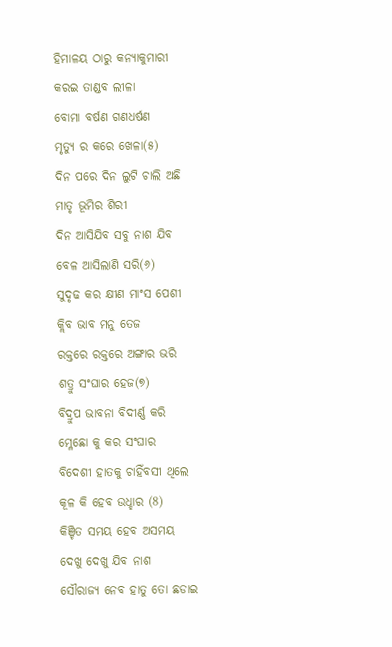ହିମାଳୟ ଠାରୁ କନ୍ୟାକୁମାରୀ
କରଇ ତାଣ୍ଡବ ଲୀଳା
ବୋମା ବର୍ଷଣ ଗଣଧର୍ଷଣ
ମୃତ୍ୟୁ ର କରେ ଖେଳା(୫)
ଦିନ ପରେ ଦିନ ଲୁଟି ଚାଲି ଅଛି
ମାତୃ ଭୂମିର ଶିରୀ
ଦିନ ଆସିଯିବ ସବୁ ନାଶ ଯିବ
ବେଳ ଆସିଲାଣି ସରି(୬)
ସୁଦୃଢ କର କ୍ଷୀଣ ମାଂସ ପେଶୀ
କ୍ଲିବ ଭାବ ମନୁ ତେଜ
ରକ୍ତରେ ରକ୍ତରେ ଅଙ୍ଗାର ଭରି
ଶତ୍ରୁ ସଂଘାର ହେଜ(୭)
ବିଦ୍ରୁପ ଭାବନା ବିଦୀର୍ଣ୍ଣ କରି
ମ୍ଳେଛୋ କୁ କର ସଂଘାର
ବିଦେଶୀ ହାତକୁ ଚାହିଁବସୀ ଥିଲେ
କୂଳ କି ହେବ ଉଧ୍ହାର (8)
କିଞ୍ଚିତ ସମୟ ହେବ ଅସମୟ
ଦେଖୁ ଦେଖୁ ଯିବ ନାଶ
ସୌରାଜ୍ୟ ନେବ ହାତୁ ତୋ ଛଡାଇ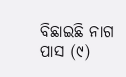ବିଛାଇଛି ନାଗ ପାସ (୯)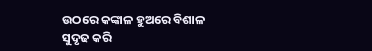ଉଠରେ କଙ୍କାଳ ହୁଅରେ ବିଶାଳ
ସୁଦୃଢ କରି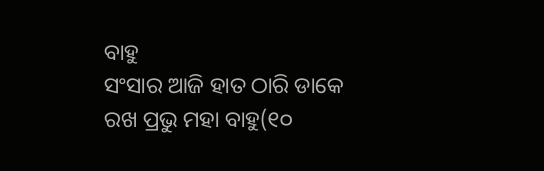ବାହୁ
ସଂସାର ଆଜି ହାତ ଠାରି ଡାକେ
ରଖ ପ୍ରଭୁ ମହା ବାହୁ(୧୦